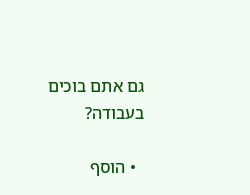גם אתם בוכים בעבודה?

  • הוסף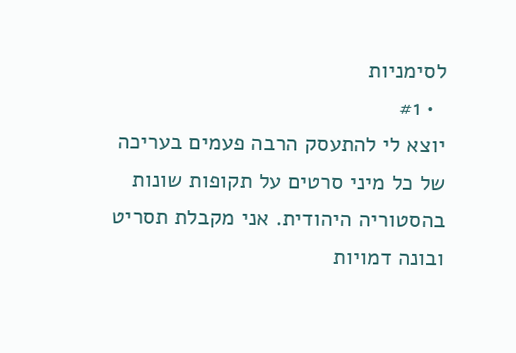לסימניות
  • #1
יוצא לי להתעסק הרבה פעמים בעריכה של כל מיני סרטים על תקופות שונות בהסטוריה היהודית. אני מקבלת תסריט ובונה דמויות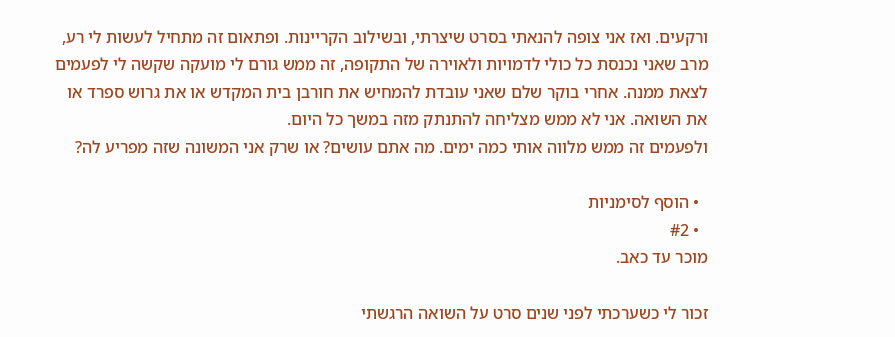ורקעים. ואז אני צופה להנאתי בסרט שיצרתי, ובשילוב הקריינות. ופתאום זה מתחיל לעשות לי רע, מרב שאני נכנסת כל כולי לדמויות ולאוירה של התקופה, זה ממש גורם לי מועקה שקשה לי לפעמים לצאת ממנה. אחרי בוקר שלם שאני עובדת להמחיש את חורבן בית המקדש או את גרוש ספרד או את השואה. אני לא ממש מצליחה להתנתק מזה במשך כל היום.
ולפעמים זה ממש מלווה אותי כמה ימים. מה אתם עושים? או שרק אני המשונה שזה מפריע לה?

  • הוסף לסימניות
  • #2
מוכר עד כאב.

זכור לי כשערכתי לפני שנים סרט על השואה הרגשתי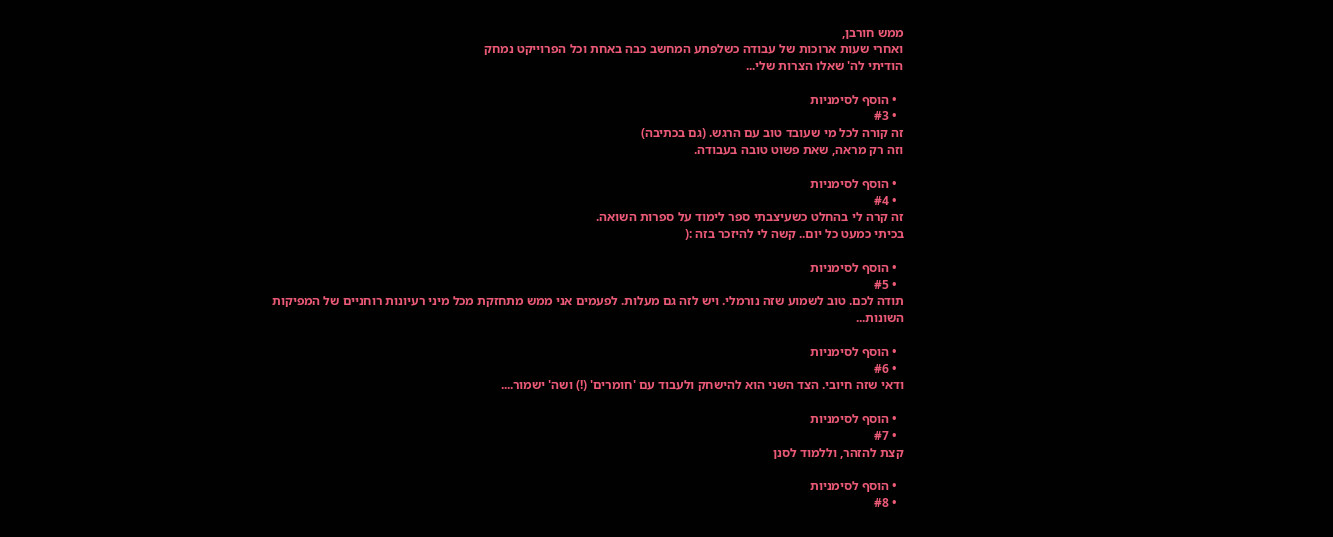ממש חורבן,
ואחרי שעות ארוכות של עבודה כשלפתע המחשב כבה באחת וכל הפרוייקט נמחק
הודיתי לה' שאלו הצרות שלי...

  • הוסף לסימניות
  • #3
זה קורה לכל מי שעובד טוב עם הרגש. (גם בכתיבה)
וזה רק מראה, שאת פשוט טובה בעבודה.

  • הוסף לסימניות
  • #4
זה קרה לי בהחלט כשעיצבתי ספר לימוד על ספרות השואה.
בכיתי כמעט כל יום.. קשה לי להיזכר בזה :(

  • הוסף לסימניות
  • #5
תודה לכם. טוב לשמוע שזה נורמלי. ויש לזה גם מעלות. לפעמים אני ממש מתחזקת מכל מיני רעיונות רוחניים של המפיקות השונות...

  • הוסף לסימניות
  • #6
ודאי שזה חיובי. הצד השני הוא להישחק ולעבוד עם 'חומרים' (!) ושה' ישמור....

  • הוסף לסימניות
  • #7
קצת להזהר, וללמוד לסנן

  • הוסף לסימניות
  • #8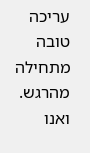עריכה טובה מתחילה מהרגש.
ואנו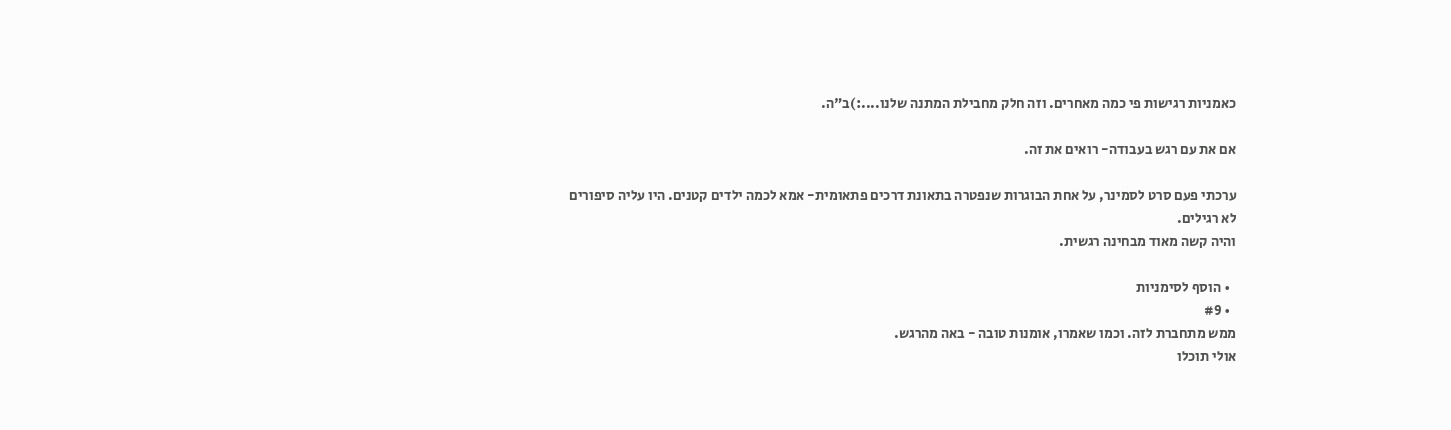כאמניות רגישות פי כמה מאחרים. וזה חלק מחבילת המתנה שלנו....:)ב"ה.

אם את עם רגש בעבודה- רואים את זה.

ערכתי פעם סרט לסמינר, על אחת הבוגרות שנפטרה בתאונת דרכים פתאומית- אמא לכמה ילדים קטנים. היו עליה סיפורים לא רגילים.
והיה קשה מאוד מבחינה רגשית.

  • הוסף לסימניות
  • #9
ממש מתחברת לזה. וכמו שאמרו, אומנות טובה - באה מהרגש.
אולי תוכלו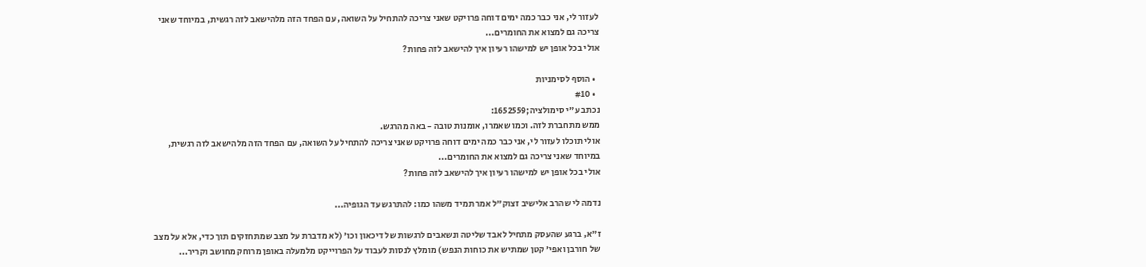לעזור לי, אני כבר כמה ימים דוחה פרויקט שאני צריכה להתחיל על השואה, עם הפחד הזה מלהישאב לזה רגשית, במיוחד שאני צריכה גם למצוא את החומרים...
אולי בכל אופן יש למישהו רעיון איך להישאב לזה פחות?

  • הוסף לסימניות
  • #10
נכתב ע"י סימולציה;1652559:
ממש מתחברת לזה. וכמו שאמרו, אומנות טובה - באה מהרגש.
אולי תוכלו לעזור לי, אני כבר כמה ימים דוחה פרויקט שאני צריכה להתחיל על השואה, עם הפחד הזה מלהישאב לזה רגשית, במיוחד שאני צריכה גם למצוא את החומרים...
אולי בכל אופן יש למישהו רעיון איך להישאב לזה פחות?

נדמה לי שהרב אלישיב זצוק"ל אמר תמיד משהו כמו: להתרגש עד הגופיה...

ז"א, ברגע שהעסק מתחיל לאבד שליטה ונשאבים לרגשות של דיכאון וכו' (לא מדברת על מצב שמתחזקים תוך כדי, אלא על מצב של חורבן ואפי' קטן שמתיש את כוחות הנפש) מומלץ לנסות לעבוד על הפרוייקט מלמעלה באופן מרוחק מחושב וקריר...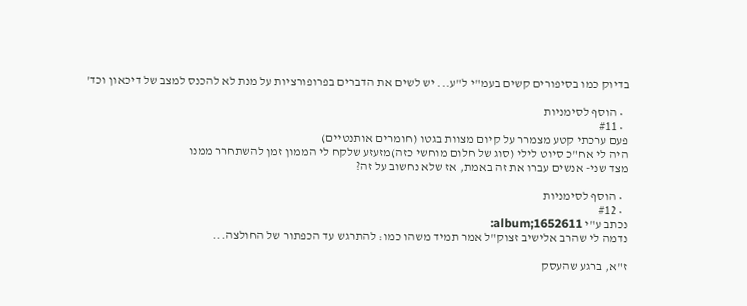בדיוק כמו בסיפורים קשים בעמ"י ל"ע... יש לשים את הדברים בפרופורציות על מנת לא להכנס למצב של דיכאון וכד'

  • הוסף לסימניות
  • #11
פעם ערכתי קטע מצמרר על קיום מצוות בגטו (חומרים אותנטיים)
היה לי אח"כ סיוט לילי (סוג של חלום מוחשי כזה)מזעזע שלקח לי הממון זמן להשתחרר ממנו
מצד שני- אנשים עברו את זה באמת, אז שלא נחשוב על זה?

  • הוסף לסימניות
  • #12
נכתב ע"י album;1652611:
נדמה לי שהרב אלישיב זצוק"ל אמר תמיד משהו כמו: להתרגש עד הכפתור של החולצה...

ז"א, ברגע שהעסק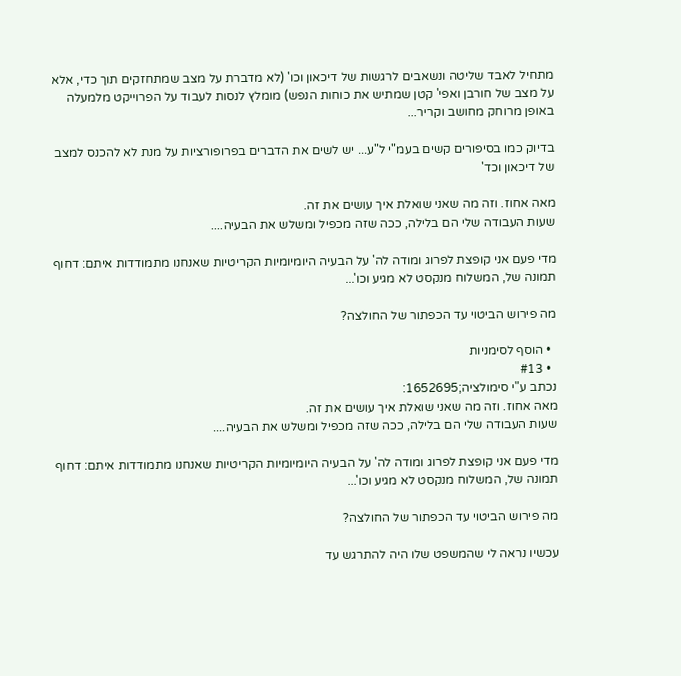מתחיל לאבד שליטה ונשאבים לרגשות של דיכאון וכו' (לא מדברת על מצב שמתחזקים תוך כדי, אלא על מצב של חורבן ואפי' קטן שמתיש את כוחות הנפש) מומלץ לנסות לעבוד על הפרוייקט מלמעלה באופן מרוחק מחושב וקריר...

בדיוק כמו בסיפורים קשים בעמ"י ל"ע... יש לשים את הדברים בפרופורציות על מנת לא להכנס למצב של דיכאון וכד'

מאה אחוז. וזה מה שאני שואלת איך עושים את זה.
שעות העבודה שלי הם בלילה, ככה שזה מכפיל ומשלש את הבעיה....

מדי פעם אני קופצת לפרוג ומודה לה' על הבעיה היומיומיות הקריטיות שאנחנו מתמודדות איתם: דחוף תמונה של, המשלוח מנקסט לא מגיע וכו'...

מה פירוש הביטוי עד הכפתור של החולצה?

  • הוסף לסימניות
  • #13
נכתב ע"י סימולציה;1652695:
מאה אחוז. וזה מה שאני שואלת איך עושים את זה.
שעות העבודה שלי הם בלילה, ככה שזה מכפיל ומשלש את הבעיה....

מדי פעם אני קופצת לפרוג ומודה לה' על הבעיה היומיומיות הקריטיות שאנחנו מתמודדות איתם: דחוף תמונה של, המשלוח מנקסט לא מגיע וכו'...

מה פירוש הביטוי עד הכפתור של החולצה?

עכשיו נראה לי שהמשפט שלו היה להתרגש עד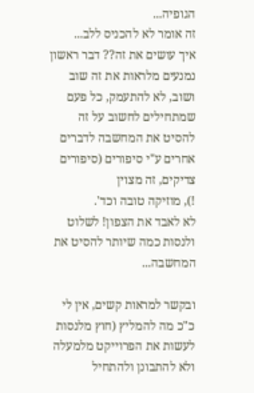הגופיה...
זה אומר לא להכניס ללב...
איך עושים את זה?? דבר ראשון נמנעים מלראות את זה שוב ושוב, לא להתעמק, כל פעם שמתחילים לחשוב על זה להסיט את המחשבה לדברים אחרים ע"י סיפורים (סיפורים צדיקים, זה מצוין
!), מוזיקה טובה וכד'.
לא לאבד את הצפון! לשלוט ולנסות כמה שיותר להסיט את המחשבה...

ובקשר למראות קשים, אין לי כ"כ מה להמליץ (חוץ מלנסות לעשות את הפרוייקט מלמעלה ולא להתבונן ולהתחיל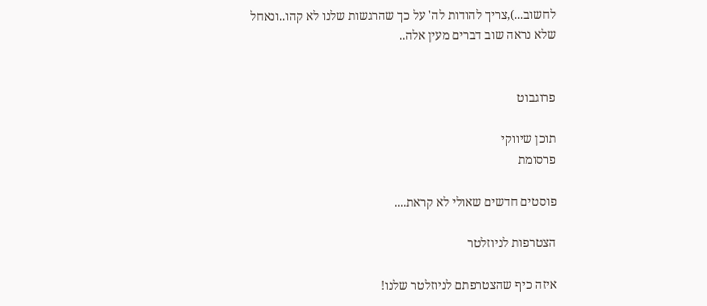לחשוב...),צריך להודות לה' על כך שהרגשות שלנו לא קהו..ונאחל שלא נראה שוב דברים מעין אלה..


פרוגבוט

תוכן שיווקי
פרסומת

פוסטים חדשים שאולי לא קראת....

הצטרפות לניוזלטר

איזה כיף שהצטרפתם לניוזלטר שלנו!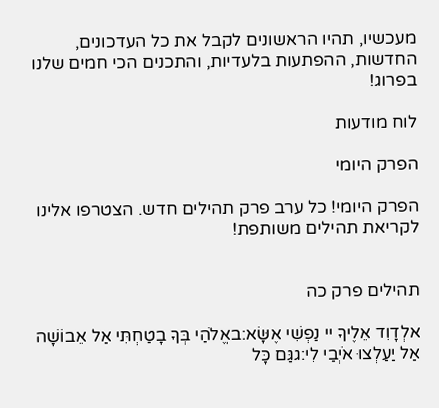מעכשיו, תהיו הראשונים לקבל את כל העדכונים, החדשות, ההפתעות בלעדיות, והתכנים הכי חמים שלנו בפרוג!

לוח מודעות

הפרק היומי

הפרק היומי! כל ערב פרק תהילים חדש. הצטרפו אלינו לקריאת תהילים משותפת!


תהילים פרק כה

אלְדָוִד אֵלֶיךָ יי נַפְשִׁי אֶשָּׂא:באֱלֹהַי בְּךָ בָטַחְתִּי אַל אֵבוֹשָׁה אַל יַעַלְצוּ אֹיְבַי לִי:גגַּם כָּל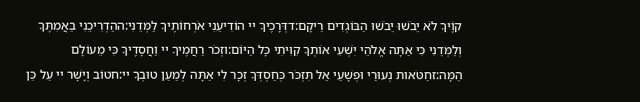קוֶֹיךָ לֹא יֵבֹשׁוּ יֵבֹשׁוּ הַבּוֹגְדִים רֵיקָם:דדְּרָכֶיךָ יי הוֹדִיעֵנִי אֹרְחוֹתֶיךָ לַמְּדֵנִי:ההַדְרִיכֵנִי בַאֲמִתֶּךָ וְלַמְּדֵנִי כִּי אַתָּה אֱלֹהֵי יִשְׁעִי אוֹתְךָ קִוִּיתִי כָּל הַיּוֹם:וזְכֹר רַחֲמֶיךָ יי וַחֲסָדֶיךָ כִּי מֵעוֹלָם הֵמָּה:זחַטֹּאות נְעוּרַי וּפְשָׁעַי אַל תִּזְכֹּר כְּחַסְדְּךָ זְכָר לִי אַתָּה לְמַעַן טוּבְךָ יי:חטוֹב וְיָשָׁר יי עַל כֵּן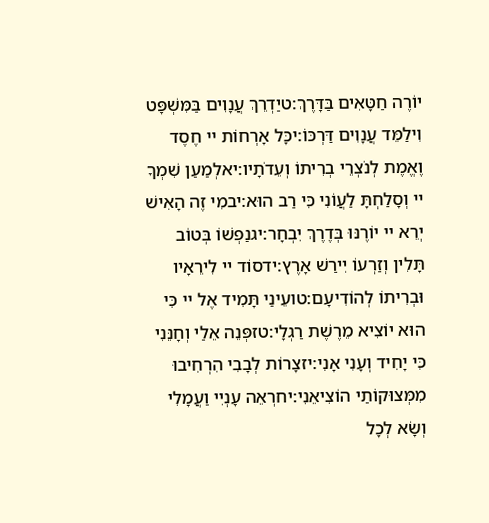יוֹרֶה חַטָּאִים בַּדָּרֶךְ:טיַדְרֵךְ עֲנָוִים בַּמִּשְׁפָּט וִילַמֵּד עֲנָוִים דַּרְכּוֹ:יכָּל אָרְחוֹת יי חֶסֶד וֶאֱמֶת לְנֹצְרֵי בְרִיתוֹ וְעֵדֹתָיו:יאלְמַעַן שִׁמְךָ יי וְסָלַחְתָּ לַעֲוֹנִי כִּי רַב הוּא:יבמִי זֶה הָאִישׁ יְרֵא יי יוֹרֶנּוּ בְּדֶרֶךְ יִבְחָר:יגנַפְשׁוֹ בְּטוֹב תָּלִין וְזַרְעוֹ יִירַשׁ אָרֶץ:ידסוֹד יי לִירֵאָיו וּבְרִיתוֹ לְהוֹדִיעָם:טועֵינַי תָּמִיד אֶל יי כִּי הוּא יוֹצִיא מֵרֶשֶׁת רַגְלָי:טזפְּנֵה אֵלַי וְחָנֵּנִי כִּי יָחִיד וְעָנִי אָנִי:יזצָרוֹת לְבָבִי הִרְחִיבוּ מִמְּצוּקוֹתַי הוֹצִיאֵנִי:יחרְאֵה עָנְיִי וַעֲמָלִי וְשָׂא לְכָל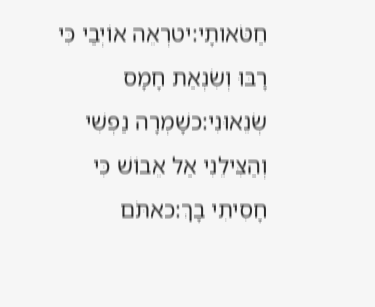חַטֹּאותָי:יטרְאֵה אוֹיְבַי כִּי רָבּוּ וְשִׂנְאַת חָמָס שְׂנֵאוּנִי:כשָׁמְרָה נַפְשִׁי וְהַצִּילֵנִי אַל אֵבוֹשׁ כִּי חָסִיתִי בָךְ:כאתֹּם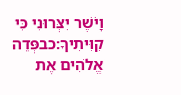וָיֹשֶׁר יִצְּרוּנִי כִּי קִוִּיתִיךָ:כבפְּדֵה אֱלֹהִים אֶת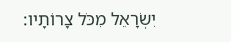יִשְׂרָאֵל מִכֹּל צָרוֹתָיו: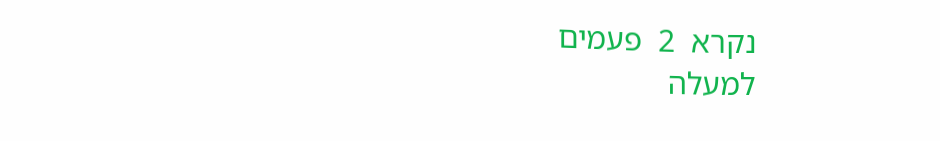נקרא  2  פעמים
למעלה